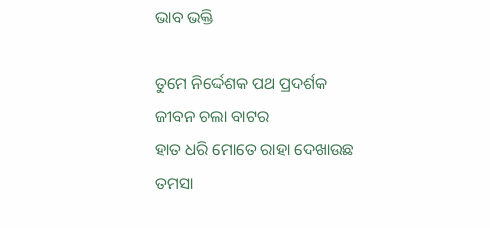ଭାବ ଭକ୍ତି

ତୁମେ ନିର୍ଦ୍ଦେଶକ ପଥ ପ୍ରଦର୍ଶକ
ଜୀବନ ଚଲା ବାଟର
ହାତ ଧରି ମୋତେ ରାହା ଦେଖାଉଛ
ତମସା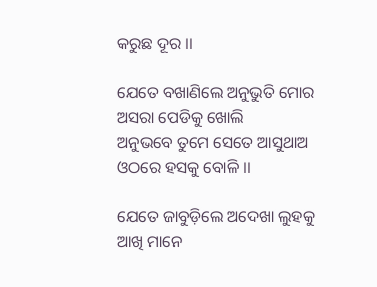କରୁଛ ଦୂର ।।

ଯେତେ ବଖାଣିଲେ ଅନୁଭୁତି ମୋର
ଅସରା ପେଡିକୁ ଖୋଲି
ଅନୁଭବେ ତୁମେ ସେତେ ଆସୁଥାଅ
ଓଠରେ ହସକୁ ବୋଳି ।।

ଯେତେ ଜାବୁଡ଼ିଲେ ଅଦେଖା ଲୁହକୁ
ଆଖି ମାନେ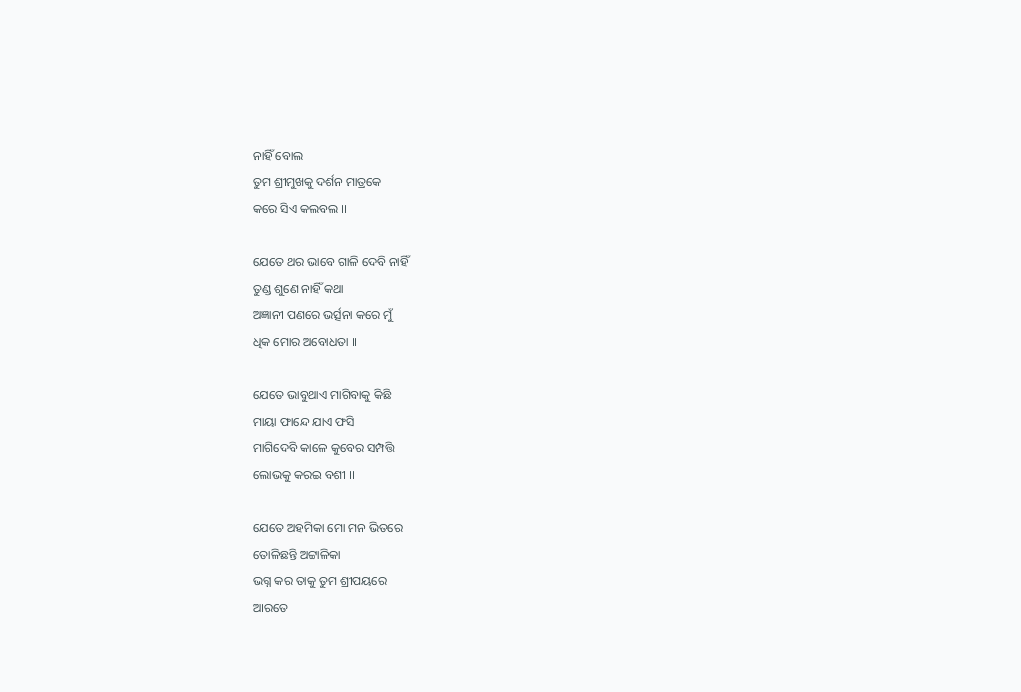ନାହିଁ ବୋଲ
ତୁମ ଶ୍ରୀମୁଖକୁ ଦର୍ଶନ ମାତ୍ରକେ
କରେ ସିଏ କଲବଲ ।।

ଯେତେ ଥର ଭାବେ ଗାଳି ଦେବି ନାହିଁ
ତୁଣ୍ଡ ଶୁଣେ ନାହିଁ କଥା
ଅଜ୍ଞାନୀ ପଣରେ ଭର୍ତ୍ସନା କରେ ମୁଁ
ଧିକ ମୋର ଅବୋଧତା ।।

ଯେତେ ଭାବୁଥାଏ ମାଗିବାକୁ କିଛି
ମାୟା ଫାନ୍ଦେ ଯାଏ ଫସି
ମାଗିଦେବି କାଳେ କୁବେର ସମ୍ପତ୍ତି
ଲୋଭକୁ କରଇ ବଶୀ ।।

ଯେତେ ଅହମିକା ମୋ ମନ ଭିତରେ
ତୋଳିଛନ୍ତି ଅଟ୍ଟାଳିକା
ଭଗ୍ନ କର ତାକୁ ତୁମ ଶ୍ରୀପୟରେ
ଆରତେ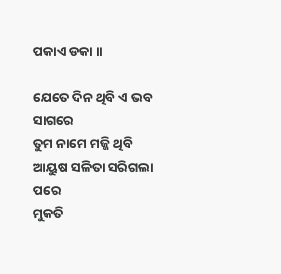ପକାଏ ଡକା ।।

ଯେତେ ଦିନ ଥିବି ଏ ଭବ ସାଗରେ
ତୁମ ନାମେ ମଜ୍ଜି ଥିବି
ଆୟୁଷ ସଳିତା ସରିଗଲା ପରେ
ମୁକତି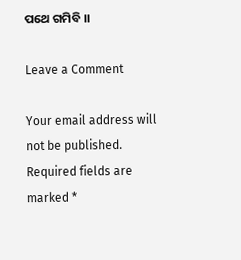ପଥେ ଗମିବି ।।

Leave a Comment

Your email address will not be published. Required fields are marked *